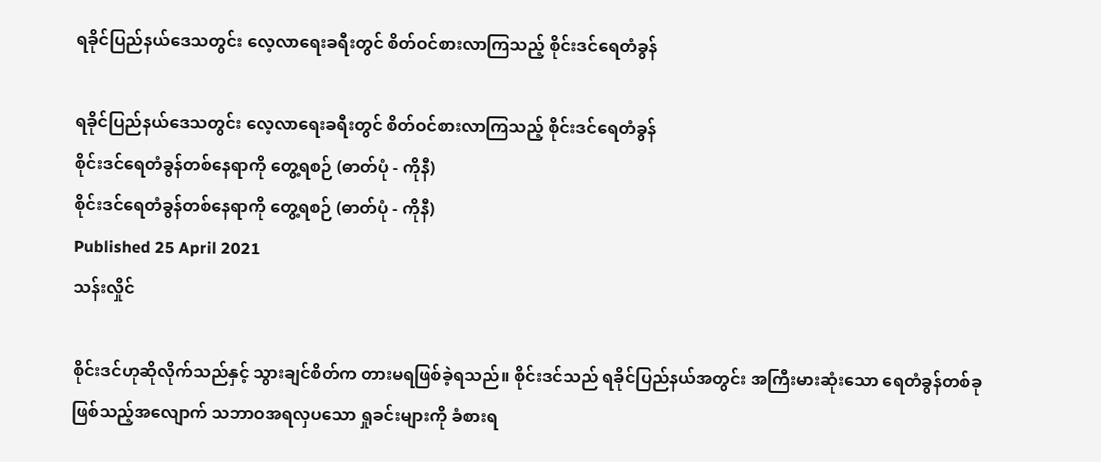ရခိုင်ပြည်နယ်ဒေသတွင်း လေ့လာရေးခရီးတွင် စိတ်ဝင်စားလာကြသည့် စိုင်းဒင်ရေတံခွန်

ရခိုင်ပြည်နယ်ဒေသတွင်း လေ့လာရေးခရီးတွင် စိတ်ဝင်စားလာကြသည့် စိုင်းဒင်ရေတံခွန်
စိုင်းဒင်ရေတံခွန်တစ်နေရာကို တွေ့ရစဉ် (ဓာတ်ပုံ - ကိုနီ)
စိုင်းဒင်ရေတံခွန်တစ်နေရာကို တွေ့ရစဉ် (ဓာတ်ပုံ - ကိုနီ)
Published 25 April 2021
သန်းလှိုင်

စိုင်းဒင်ဟုဆိုလိုက်သည်နှင့် သွားချင်စိတ်က တားမရဖြစ်ခဲ့ရသည်။ စိုင်းဒင်သည် ရခိုင်ပြည်နယ်အတွင်း အကြီးမားဆုံးသော ရေတံခွန်တစ်ခု ဖြစ်သည့်အလျောက် သဘာဝအရလှပသော ရှုခင်းများကို ခံစားရ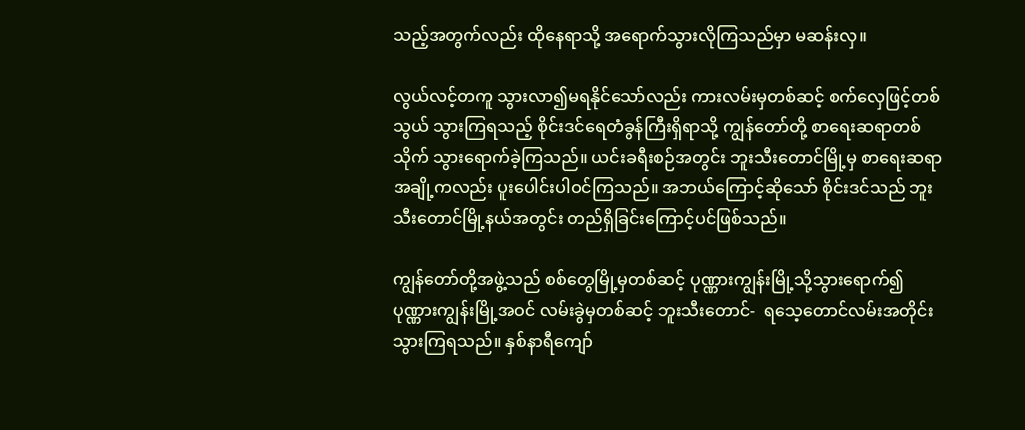သည့်အတွက်လည်း ထိုနေရာသို့ အရောက်သွားလိုကြသည်မှာ မဆန်းလှ။

လွယ်လင့်တကူ သွားလာ၍မရနိုင်သော်လည်း ကားလမ်းမှတစ်ဆင့် စက်လှေဖြင့်တစ်သွယ် သွားကြရသည့် စိုင်းဒင်ရေတံခွန်ကြီးရှိရာသို့ ကျွန်တော်တို့ စာရေးဆရာတစ်သိုက် သွားရောက်ခဲ့ကြသည်။ ယင်းခရီးစဉ်အတွင်း ဘူးသီးတောင်မြို့မှ စာရေးဆရာအချို့ကလည်း ပူးပေါင်းပါဝင်ကြသည်။ အဘယ်ကြောင့်ဆိုသော် စိုင်းဒင်သည် ဘူးသီးတောင်မြို့နယ်အတွင်း တည်ရှိခြင်းကြောင့်ပင်ဖြစ်သည်။

ကျွန်တော်တို့အဖွဲ့သည် စစ်တွေမြို့မှတစ်ဆင့် ပုဏ္ဏားကျွန်းမြို့သို့သွားရောက်၍ ပုဏ္ဏားကျွန်းမြို့အဝင် လမ်းခွဲမှတစ်ဆင့် ဘူးသီးတောင်-  ရသေ့တောင်လမ်းအတိုင်း သွားကြရသည်။ နှစ်နာရီကျော်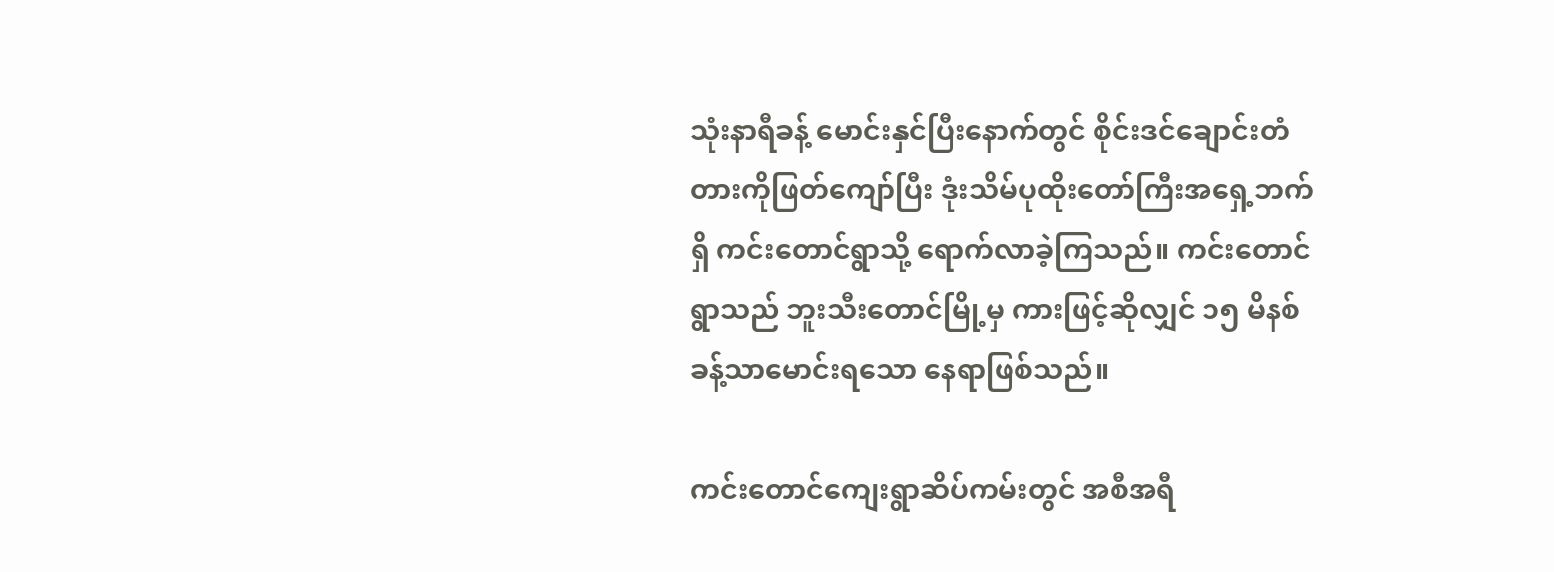သုံးနာရီခန့် မောင်းနှင်ပြီးနောက်တွင် စိုင်းဒင်ချောင်းတံတားကိုဖြတ်ကျော်ပြီး ဒုံးသိမ်ပုထိုးတော်ကြီးအရှေ့ဘက်ရှိ ကင်းတောင်ရွာသို့ ရောက်လာခဲ့ကြသည်။ ကင်းတောင်ရွာသည် ဘူးသီးတောင်မြို့မှ ကားဖြင့်ဆိုလျှင် ၁၅ မိနစ်ခန့်သာမောင်းရသော နေရာဖြစ်သည်။

ကင်းတောင်ကျေးရွာဆိပ်ကမ်းတွင် အစီအရီ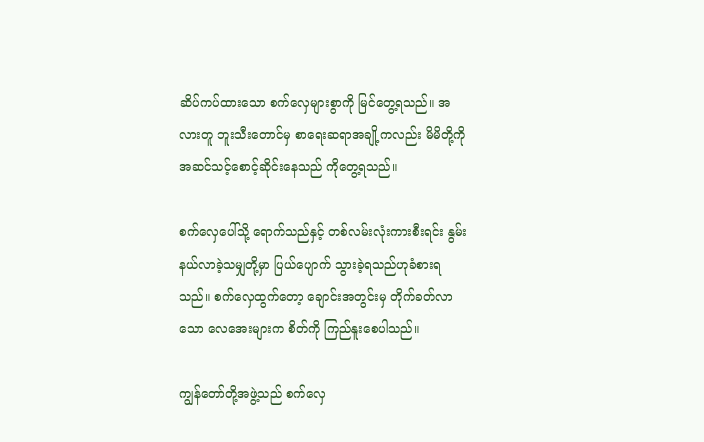ဆိပ်ကပ်ထားသော စက်လှေများစွာကို မြင်တွေ့ရသည်။ အလားတူ ဘူးသီးတောင်မှ စာရေးဆရာအချို့ကလည်း မိမိတို့ကို အဆင်သင့်စောင့်ဆိုင်းနေသည် ကိုတွေ့ရသည်။

စက်လှေပေါ်သို့ ရောက်သည်နှင့် တစ်လမ်းလုံးကားစီးရင်း နွမ်းနယ်လာခဲ့သမျှတို့မှာ ပြယ်ပျောက် သွားခဲ့ရသည်ဟုခံစားရသည်။ စက်လှေထွက်တော့ ချောင်းအတွင်းမှ တိုက်ခတ်လာသော လေအေးများက စိတ်ကို ကြည်နူးစေပါသည်။

ကျွန်တော်တို့အဖွဲ့သည် စက်လှေ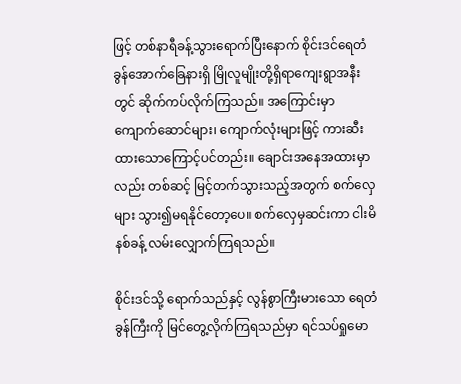ဖြင့် တစ်နာရီခန့်သွားရောက်ပြီးနောက် စိုင်းဒင်ရေတံခွန်အောက်ခြေနားရှိ မြိုလူမျိုးတို့ရှိရာကျေးရွာအနီးတွင် ဆိုက်ကပ်လိုက်ကြသည်။ အကြောင်းမှာ ကျောက်ဆောင်များ၊ ကျောက်လုံးများဖြင့် ကားဆီးထားသောကြောင့်ပင်တည်း။ ချောင်းအနေအထားမှာလည်း တစ်ဆင့် မြင့်တက်သွားသည့်အတွက် စက်လှေများ သွား၍မရနိုင်တော့ပေ။ စက်လှေမှဆင်းကာ ငါးမိနစ်ခန့် လမ်းလျှောက်ကြရသည်။

စိုင်းဒင်သို့ ရောက်သည်နှင့် လွန်စွာကြီးမားသော ရေတံခွန်ကြီးကို မြင်တွေ့လိုက်ကြရသည်မှာ ရင်သပ်ရှုမော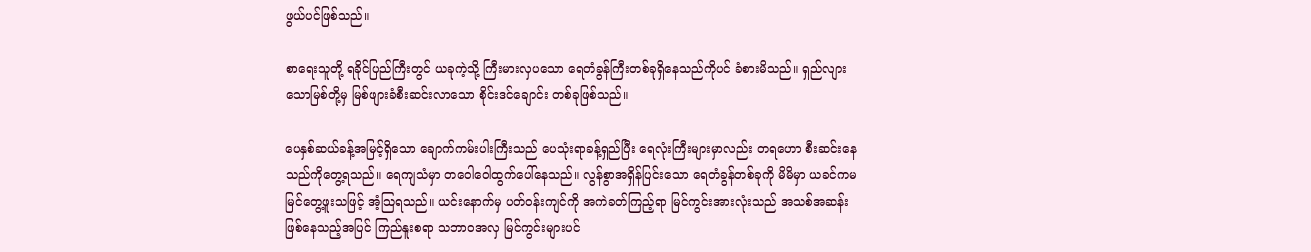ဖွယ်ပင်ဖြစ်သည်။

စာရေးသူတို့ ရခိုင်ပြည်ကြီးတွင် ယခုကဲ့သို့ ကြီးမားလှပသော ရေတံခွန်ကြီးတစ်ခုရှိနေသည်ကိုပင် ခံစားမိသည်။ ရှည်လျားသောမြစ်တို့မှ မြစ်ဖျားခံစီးဆင်းလာသော စိုင်းဒင်ချောင်း တစ်ခုဖြစ်သည်။

ပေနှစ်ဆယ်ခန့်အမြင့်ရှိသော ချောက်ကမ်းပါးကြီးသည် ပေသုံးရာခန့်ရှည်ပြီး ရေလုံးကြီးများမှာလည်း တရဟော စီးဆင်းနေသည်ကိုတွေ့ရသည်။ ရေကျသံမှာ တဝေါဝေါထွက်ပေါ်နေသည်။ လွန်စွာအရှိန်ပြင်းသော ရေတံခွန်တစ်ခုကို မိမိမှာ ယခင်ကမမြင်တွေ့ဖူးသဖြင့် အံ့သြရသည်။ ယင်းနောက်မှ ပတ်ဝန်းကျင်ကို အကဲခတ်ကြည့်ရာ မြင်ကွင်းအားလုံးသည် အသစ်အဆန်း ဖြစ်နေသည့်အပြင် ကြည်နူးစရာ သဘာဝအလှ မြင်ကွင်းများပင်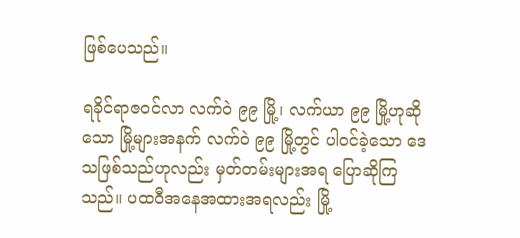ဖြစ်ပေသည်။

ရခိုင်ရာဇဝင်လာ လက်ဝဲ ၉၉ မြို့၊ လက်ယာ ၉၉ မြို့ဟုဆိုသော မြို့များအနက် လက်ဝဲ ၉၉ မြို့တွင် ပါဝင်ခဲ့သော ဒေသဖြစ်သည်ဟုလည်း မှတ်တမ်းများအရ ပြောဆိုကြသည်။ ပထဝီအနေအထားအရလည်း မြို့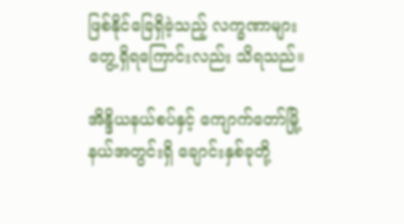ဖြစ်နိုင်ခြေရှိခဲ့သည့် လက္ခဏာများတွေ့ရှိရကြောင်းလည်း သိရသည်။

အိန္ဒိယနယ်စပ်နှင့် ကျောက်တော်မြို့နယ်အတွင်းရှိ ချောင်းနှစ်ခုတို့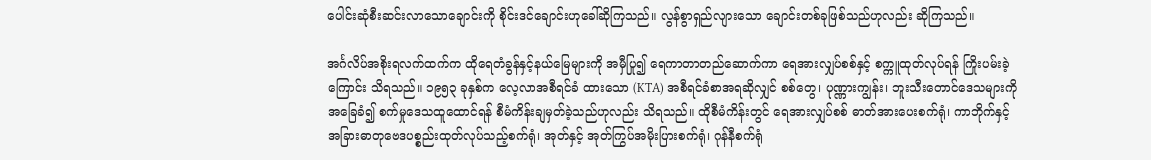ပေါင်းဆုံစီးဆင်းလာသောချောင်းကို စိုင်းဒင်ချောင်းဟုခေါ်ဆိုကြသည်။ လွန်စွာရှည်လျားသော ချောင်းတစ်ခုဖြစ်သည်ဟုလည်း ဆိုကြသည်။

အင်္ဂလိပ်အစိုးရလက်ထက်က ထိုရေတံခွန်နှင့်နယ်မြေများကို အမှီပြု၍ ရေကာတာတည်ဆောက်ကာ ရေအားလျှပ်စစ်နှင့် စက္ကူထုတ်လုပ်ရန် ကြိုးပမ်းခဲ့ကြောင်း သိရသည်။ ၁၉၅၃ ခုနှစ်က လေ့လာအစီရင်ခံ ထားသော (KTA) အစီရင်ခံစာအရဆိုလျှင် စစ်တွေ၊ ပုဏ္ဏားကျွန်း၊ ဘူးသီးတောင်ဒေသများကိုအခြေခံ၍ စက်မှုဒေသထူထောင်ရန် စီမံကိန်းချမှတ်ခဲ့သည်ဟုလည်း သိရသည်။ ထိုစီမံကိန်းတွင် ရေအားလျှပ်စစ် ဓာတ်အားပေးစက်ရုံ၊ ကာဘိုက်နှင့် အခြားဓာတုဗေဒပစ္စည်းထုတ်လုပ်သည့်စက်ရုံ၊ အုတ်နှင့် အုတ်ကြွပ်အမိုးပြားစက်ရုံ၊ ဂုန်နီစက်ရုံ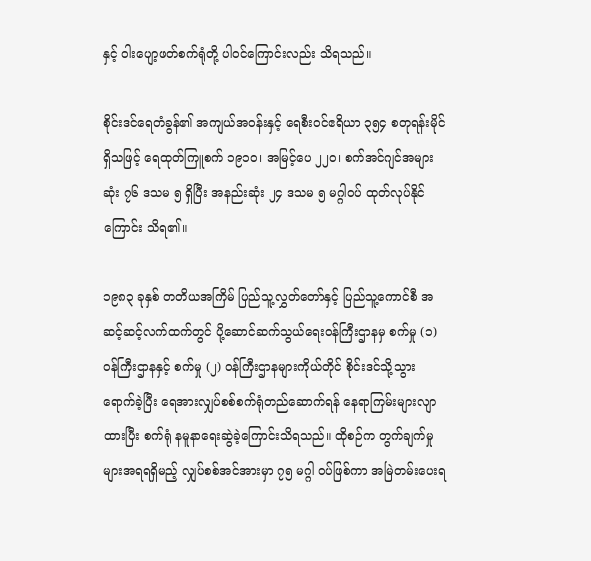နှင့် ၀ါးပျော့ဖတ်စက်ရုံတို့ ပါဝင်ကြောင်းလည်း သိရသည်။

စိုင်းဒင်ရေတံခွန်၏ အကျယ်အဝန်းနှင့် ရေစီးဝင်ဧရိယာ ၃၅၄ စတုရန်းမိုင်ရှိသဖြင့် ရေထုတ်ကြူစက် ၁၉၁၀၊ အမြင့်ပေ ၂၂၀၊ စက်အင်ဂျင်အများဆုံး ၇၆ ဒသမ ၅ ရှိပြီး အနည်းဆုံး ၂၄ ဒသမ ၅ မဂ္ဂါဝပ် ထုတ်လုပ်နိုင်ကြောင်း သိရ၏။

၁၉၈၃ ခုနှစ် တတိယအကြိမ် ပြည်သူ့လွှတ်တော်နှင့် ပြည်သူ့ကောင်စီ အဆင့်ဆင့်လက်ထက်တွင် ပို့ဆောင်ဆက်သွယ်ရေးဝန်ကြီးဌာနမှ စက်မှု (၁) ဝန်ကြီးဌာနနှင့် စက်မှု (၂) ဝန်ကြီးဌာနများကိုယ်တိုင် စိုင်းဒင်သို့သွားရောက်ခဲ့ပြီး ရေအားလျှပ်စစ်စက်ရုံတည်ဆောက်ရန် နေရာကြမ်းများလျာထားပြီး စက်ရုံ နမူနာရေးဆွဲခဲ့ကြောင်းသိရသည်။ ထိုစဉ်က တွက်ချက်မှုများအရရရှိမည့် လျှပ်စစ်အင်အားမှာ ၇၅ မဂ္ဂါ ဝပ်ဖြစ်ကာ အမြဲတမ်းပေးရ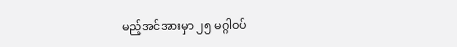မည့်အင်အားမှာ ၂၅ မဂ္ဂါဝပ်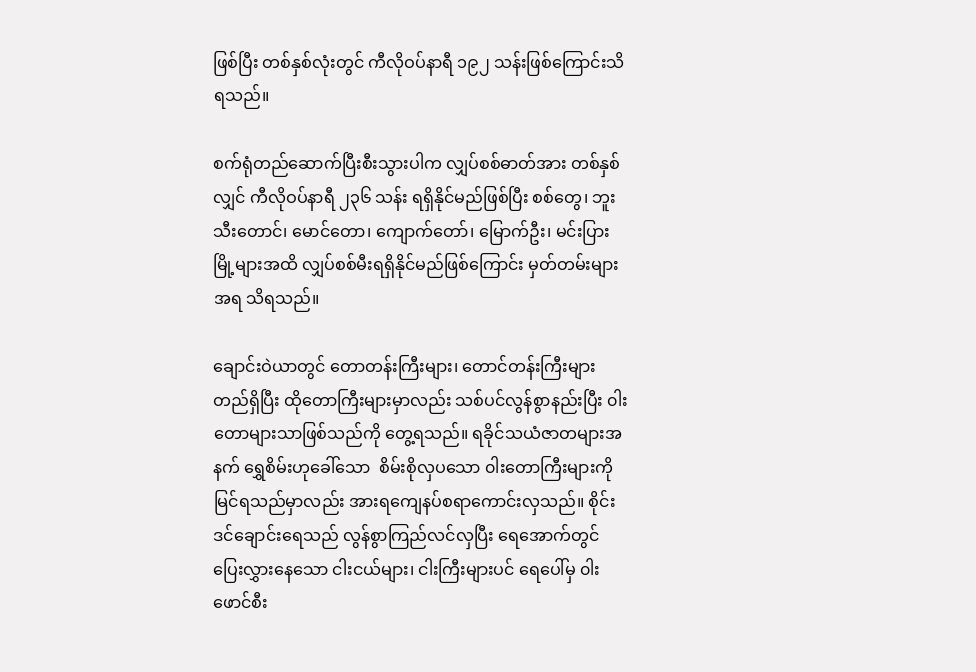ဖြစ်ပြီး တစ်နှစ်လုံးတွင် ကီလိုဝပ်နာရီ ၁၉၂ သန်းဖြစ်ကြောင်းသိရသည်။

စက်ရုံတည်ဆောက်ပြီးစီးသွားပါက လျှပ်စစ်ဓာတ်အား တစ်နှစ်လျှင် ကီလိုဝပ်နာရီ ၂၃၆ သန်း ရရှိနိုင်မည်ဖြစ်ပြီး စစ်တွေ၊ ဘူးသီးတောင်၊ မောင်တော၊ ကျောက်တော်၊ မြောက်ဦး၊ မင်းပြားမြို့များအထိ လျှပ်စစ်မီးရရှိနိုင်မည်ဖြစ်ကြောင်း မှတ်တမ်းများအရ သိရသည်။

ချောင်းဝဲယာတွင် တောတန်းကြီးများ၊ တောင်တန်းကြီးများတည်ရှိပြီး ထိုတောကြီးများမှာလည်း သစ်ပင်လွန်စွာနည်းပြီး ၀ါးတောများသာဖြစ်သည်ကို တွေ့ရသည်။ ရခိုင်သယံဇာတများအနက် ရွှေစိမ်းဟုခေါ်သော  စိမ်းစိုလှပသော ၀ါးတောကြီးများကို မြင်ရသည်မှာလည်း အားရကျေနပ်စရာကောင်းလှသည်။ စိုင်းဒင်ချောင်းရေသည် လွန်စွာကြည်လင်လှပြီး ရေအောက်တွင် ပြေးလွှားနေသော ငါးငယ်များ၊ ငါးကြီးများပင် ရေပေါ်မှ ၀ါးဖောင်စီး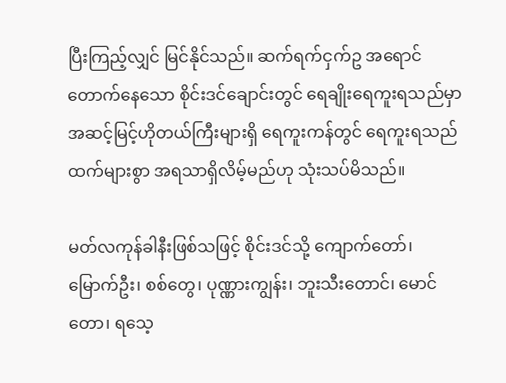ပြီးကြည့်လျှင် မြင်နိုင်သည်။ ဆက်ရက်ငှက်ဥ အရောင်တောက်နေသော စိုင်းဒင်ချောင်းတွင် ရေချိုးရေကူးရသည်မှာ အဆင့်မြင့်ဟိုတယ်ကြီးများရှိ ရေကူးကန်တွင် ရေကူးရသည်ထက်များစွာ အရသာရှိလိမ့်မည်ဟု သုံးသပ်မိသည်။

မတ်လကုန်ခါနီးဖြစ်သဖြင့် စိုင်းဒင်သို့ ကျောက်တော်၊ မြောက်ဦး၊ စစ်တွေ၊ ပုဏ္ဏားကျွန်း၊ ဘူးသီးတောင်၊ မောင်တော၊ ရသေ့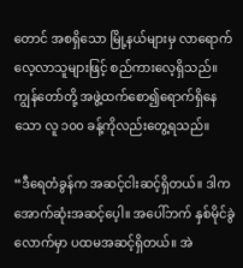တောင် အစရှိသော မြို့နယ်များမှ လာရောက်လေ့လာသူများဖြင့် စည်ကားလေ့ရှိသည်။ ကျွန်တော်တို့ အဖွဲ့ထက်စော၍ရောက်ရှိနေသော လူ ၁၀၀ ခန့်ကိုလည်းတွေ့ရသည်။

“ဒီရေတံခွန်က အဆင့်ငါးဆင့်ရှိတယ်။ ဒါက အောက်ဆုံးအဆင့်ပေ့ါ။ အပေါ်ဘက် နှစ်မိုင်ခွဲလောက်မှာ ပထမအဆင့်ရှိတယ်။ အဲ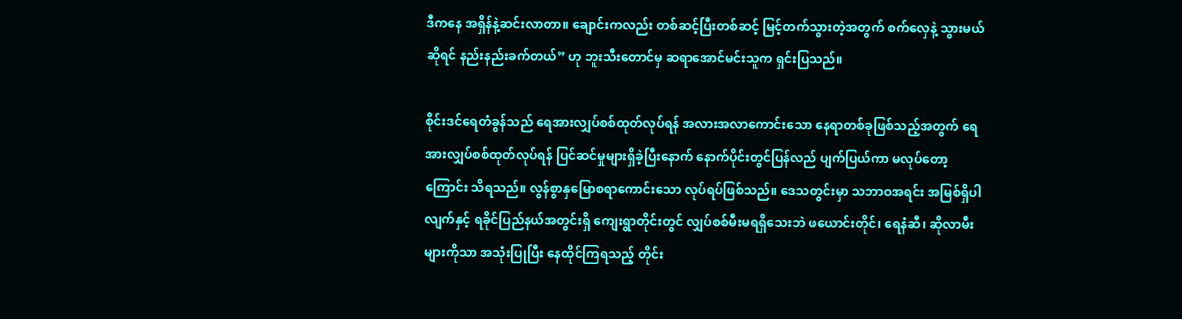ဒီကနေ အရှိန်နဲ့ဆင်းလာတာ။ ချောင်းကလည်း တစ်ဆင့်ပြီးတစ်ဆင့် မြင့်တက်သွားတဲ့အတွက် စက်လှေနဲ့ သွားမယ်ဆိုရင် နည်းနည်းခက်တယ်” ဟု ဘူးသီးတောင်မှ ဆရာအောင်မင်းသူက ရှင်းပြသည်။

စိုင်းဒင်ရေတံခွန်သည် ရေအားလျှပ်စစ်ထုတ်လုပ်ရန် အလားအလာကောင်းသော နေရာတစ်ခုဖြစ်သည့်အတွက် ရေအားလျှပ်စစ်ထုတ်လုပ်ရန် ပြင်ဆင်မှုများရှိခဲ့ပြီးနောက် နောက်ပိုင်းတွင်ပြန်လည် ပျက်ပြယ်ကာ မလုပ်တော့ကြောင်း သိရသည်။ လွန်စွာနှမြောစရာကောင်းသော လုပ်ရပ်ဖြစ်သည်။ ဒေသတွင်းမှာ သဘာဝအရင်း အမြစ်ရှိပါလျက်နှင့် ရခိုင်ပြည်နယ်အတွင်းရှိ ကျေးရွာတိုင်းတွင် လျှပ်စစ်မီးမရရှိသေးဘဲ ဖယောင်းတိုင်၊ ရေနံဆီ၊ ဆိုလာမီးများကိုသာ အသုံးပြုပြီး နေထိုင်ကြရသည့် တိုင်း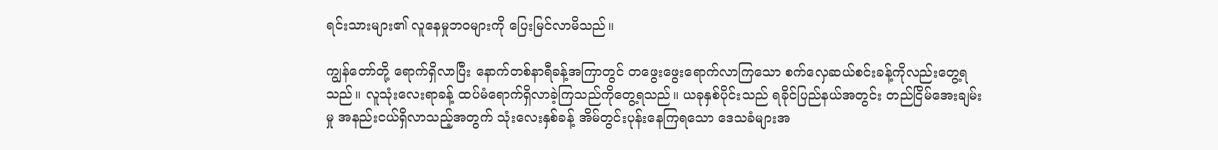ရင်းသားများ၏ လူနေမှုဘဝများကို ပြေးမြင်လာမိသည်။

ကျွန်တော်တို့ ရောက်ရှိလာပြီး နောက်တစ်နာရီခန့်အကြာတွင် တဖွေးဖွေးရောက်လာကြသော စက်လှေဆယ်စင်းခန့်ကိုလည်းတွေ့ရသည်။ လူသုံးလေးရာခန့် ထပ်မံရောက်ရှိလာခဲ့ကြသည်ကိုတွေ့ရသည်။ ယခုနှစ်ပိုင်းသည် ရခိုင်ပြည်နယ်အတွင်း တည်ငြိမ်အေးချမ်းမှု အနည်းငယ်ရှိလာသည့်အတွက် သုံးလေးနှစ်ခန့် အိမ်တွင်းပုန်းနေကြရသော ဒေသခံများအ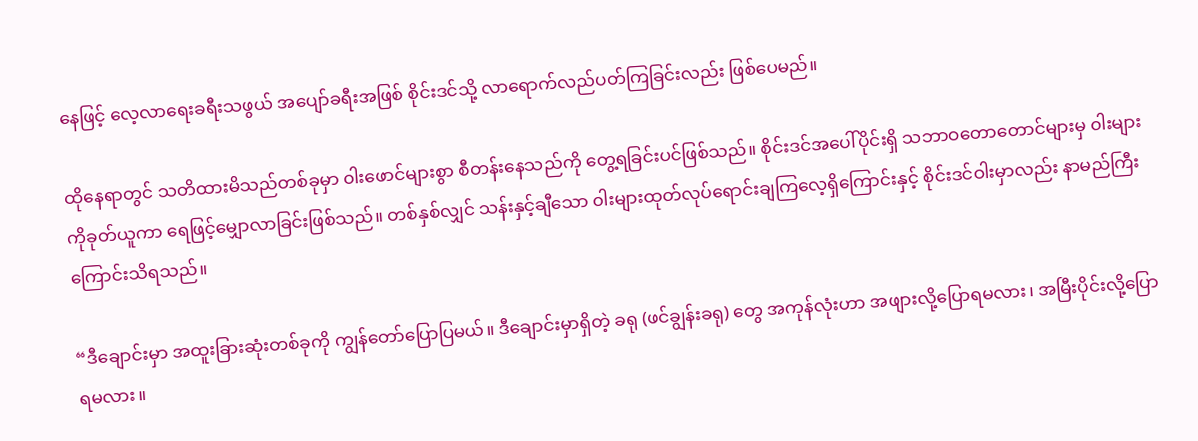နေဖြင့် လေ့လာရေးခရီးသဖွယ် အပျော်ခရီးအဖြစ် စိုင်းဒင်သို့ လာရောက်လည်ပတ်ကြခြင်းလည်း ဖြစ်ပေမည်။

ထိုနေရာတွင် သတိထားမိသည်တစ်ခုမှာ ၀ါးဖောင်များစွာ စီတန်းနေသည်ကို တွေ့ရခြင်းပင်ဖြစ်သည်။ စိုင်းဒင်အပေါ်ပိုင်းရှိ သဘာဝတောတောင်များမှ ၀ါးများကိုခုတ်ယူကာ ရေဖြင့်မျှောလာခြင်းဖြစ်သည်။ တစ်နှစ်လျှင် သန်းနှင့်ချီသော ၀ါးများထုတ်လုပ်ရောင်းချကြလေ့ရှိကြောင်းနှင့် စိုင်းဒင်ဝါးမှာလည်း နာမည်ကြီးကြောင်းသိရသည်။

“ဒီချောင်းမှာ အထူးခြားဆုံးတစ်ခုကို ကျွန်တော်ပြောပြမယ်။ ဒီချောင်းမှာရှိတဲ့ ခရု (ဖင်ချွန်းခရု) တွေ အကုန်လုံးဟာ အဖျားလို့ပြောရမလား၊ အမြီးပိုင်းလို့ပြောရမလား။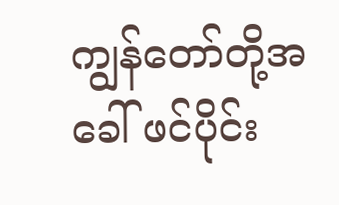ကျွန်တော်တို့အခေါ် ဖင်ပိုင်း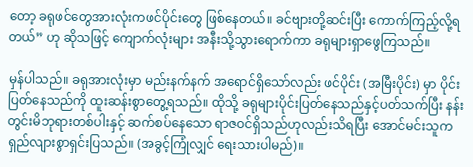တော့ ခရုဖင်တွေအားလုံးကဖင်ပိုင်းတွေ ဖြစ်နေတယ်။ ခင်ဗျားတို့ဆင်းပြီး ကောက်ကြည့်လို့ရတယ်” ဟု ဆိုသဖြင့် ကျောက်လုံးများ အနီးသို့သွားရောက်ကာ ခရုများရှာဖွေကြသည်။

မှန်ပါသည်။ ခရုအားလုံးမှာ မည်းနက်နက် အရောင်ရှိသော်လည်း ဖင်ပိုင်း (အမြီးပိုင်း) မှာ ပိုင်းပြတ်နေသည်ကို ထူးဆန်းစွာတွေ့ရသည်။ ထိုသို့ ခရုများပိုင်းပြတ်နေသည်နှင့်ပတ်သက်ပြီး နန်းတွင်းမိဘုရားတစ်ပါးနှင့် ဆက်စပ်နေသော ရာဇဝင်ရှိသည်ဟုလည်းသိရပြီး အောင်မင်းသူက ရှည်လျားစွာရှင်းပြသည်။ (အခွင့်ကြုံလျှင် ရေးသားပါမည်)။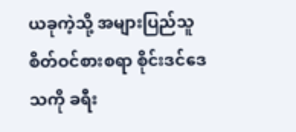ယခုကဲ့သို့ အများပြည်သူ စိတ်ဝင်စားစရာ စိုင်းဒင်ဒေသကို ခရီး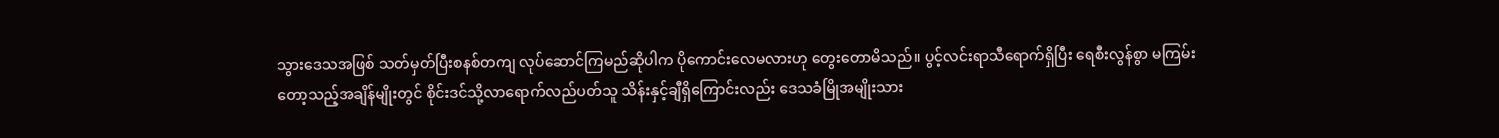သွားဒေသအဖြစ် သတ်မှတ်ပြီးစနစ်တကျ လုပ်ဆောင်ကြမည်ဆိုပါက ပိုကောင်းလေမလားဟု တွေးတောမိသည်။ ပွင့်လင်းရာသီရောက်ရှိပြီး ရေစီးလွန်စွာ မကြမ်းတော့သည့်အချိန်မျိုးတွင် စိုင်းဒင်သို့လာရောက်လည်ပတ်သူ သိန်းနှင့်ချီရှိကြောင်းလည်း ဒေသခံမြိုအမျိုးသား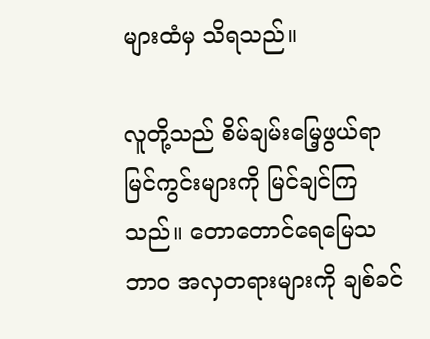များထံမှ သိရသည်။

လူတို့သည် စိမ်ချမ်းမြေ့ဖွယ်ရာမြင်ကွင်းများကို မြင်ချင်ကြသည်။ တောတောင်ရေမြေသဘာဝ အလှတရားများကို ချစ်ခင်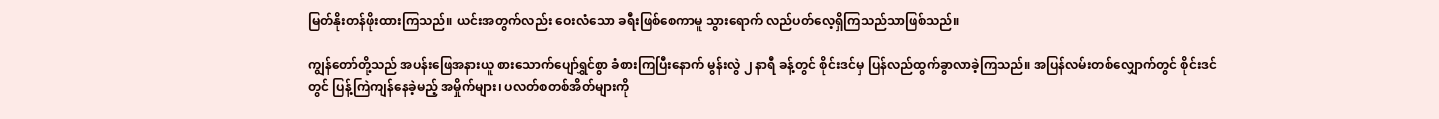မြတ်နိုးတန်ဖိုးထားကြသည်။ ယင်းအတွက်လည်း ဝေးလံသော ခရီးဖြစ်စေကာမူ သွားရောက် လည်ပတ်လေ့ရှိကြသည်သာဖြစ်သည်။

ကျွန်တော်တို့သည် အပန်းဖြေအနားယူ စားသောက်ပျော်ရွှင်စွာ ခံစားကြပြီးနောက် မွန်းလွဲ ၂ နာရီ ခန့်တွင် စိုင်းဒင်မှ ပြန်လည်ထွက်ခွာလာခဲ့ကြသည်။ အပြန်လမ်းတစ်လျှောက်တွင် စိုင်းဒင်တွင် ပြန့်ကြဲကျန်နေခဲ့မည့် အမှိုက်များ၊ ပလတ်စတစ်အိတ်များကို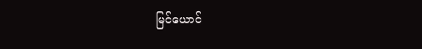မြင်ယောင်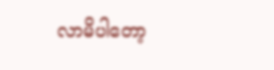လာမိပါတော့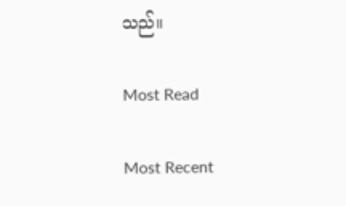သည်။

Most Read

Most Recent